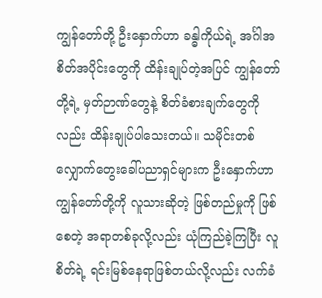ကျွန်တော်တို့ ဦးနှောက်ဟာ ခန္ဓါကိုယ်ရဲ့ အင်္ဂါအစိတ်အပိုင်းတွေကို ထိန်းချုပ်တဲ့အပြင် ကျွန်တော်တို့ရဲ့ မှတ်ဉာဏ်တွေနဲ့ စိတ်ခံစားချက်တွေကိုလည်း ထိန်းချုပ်ပါသေးတယ်။ သမိုင်းတစ်လျှောက်တွေးခေါ်ပညာရှင်များက ဦးနှောက်ဟာ ကျွန်တော်တို့ကို လူသားဆိုတဲ့ ဖြစ်တည်မှုကို ဖြစ်စေတဲ့ အရာတစ်ခုလို့လည်း ယုံကြည်ခဲ့ကြပြီး လူစိတ်ရဲ့ ရင်းမြစ်နေရာဖြစ်တယ်လို့လည်း လက်ခံ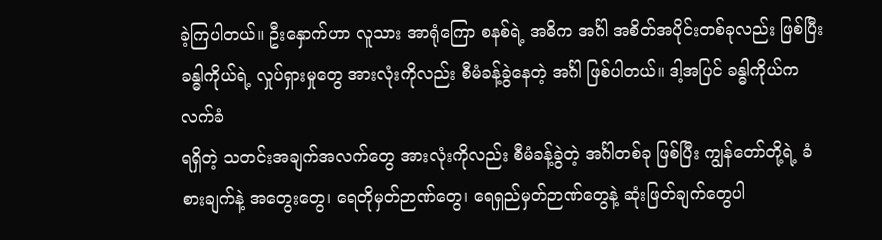ခဲ့ကြပါတယ်။ ဦးနှောက်ဟာ လူသား အာရုံကြော စနစ်ရဲ့ အဓိက အင်္ဂါ အစိတ်အပိုင်းတစ်ခုလည်း ဖြစ်ပြီး ခန္ဓါကိုယ်ရဲ့ လှုပ်ရှားမှုတွေ အားလုံးကိုလည်း စီမံခန့်ခွဲနေတဲ့ အင်္ဂါ ဖြစ်ပါတယ်။ ဒါ့အပြင် ခန္ဓါကိုယ်က လက်ခံ
ရရှိတဲ့ သတင်းအချက်အလက်တွေ အားလုံးကိုလည်း စီမံခန့်ခွဲတဲ့ အင်္ဂါတစ်ခု ဖြစ်ပြီး ကျွန်တော်တို့ရဲ့ ခံစားချက်နဲ့ အတွေးတွေ၊ ရေတိုမှတ်ဉာဏ်တွေ၊ ရေရှည်မှတ်ဉာဏ်တွေနဲ့ ဆုံးဖြတ်ချက်တွေပါ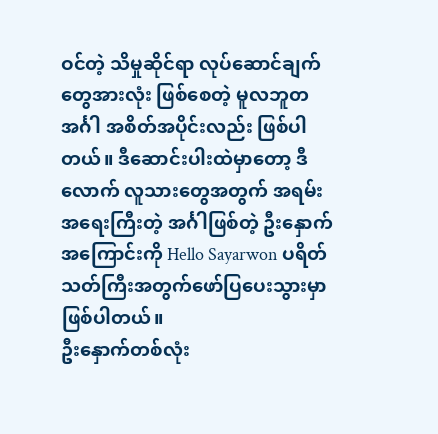ဝင်တဲ့ သိမှုဆိုင်ရာ လုပ်ဆောင်ချက်တွေအားလုံး ဖြစ်စေတဲ့ မူလဘူတ အင်္ဂါ အစိတ်အပိုင်းလည်း ဖြစ်ပါတယ်။ ဒီဆောင်းပါးထဲမှာတော့ ဒီလောက် လူသားတွေအတွက် အရမ်းအရေးကြီးတဲ့ အင်္ဂါဖြစ်တဲ့ ဦးနှောက် အကြောင်းကို Hello Sayarwon ပရိတ်သတ်ကြီးအတွက်ဖော်ပြပေးသွားမှာ ဖြစ်ပါတယ်။
ဦးနှောက်တစ်လုံး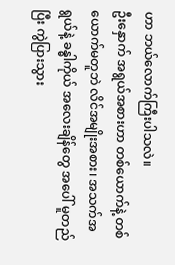ဟာ ဘယ်လောက်ကြီးပါသလဲ။
ဦးနှောက် အရွယ်အစားဟာ တစ်ယောက်နဲ့ တစ်ယောက်မတူဘဲ လိင်အမျိုးအစား၊ အသက်အရွယ်နဲ့ ခန္ဓါကိုယ် အလေးချိန်တွေ အပေါ် မူတည်ပြီး ကွဲပြားသွား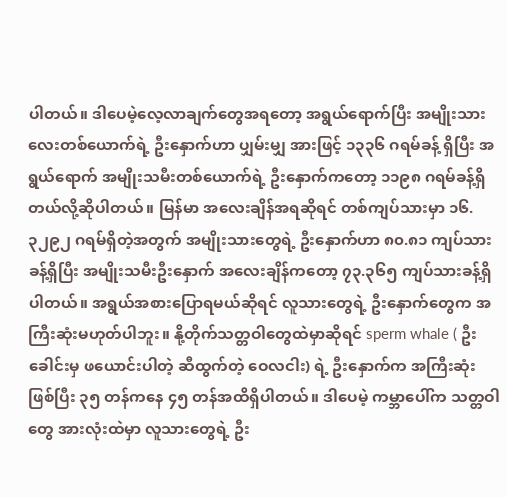ပါတယ်။ ဒါပေမဲ့လေ့လာချက်တွေအရတော့ အရွယ်ရောက်ပြီး အမျိုးသားလေးတစ်ယောက်ရဲ့ ဦးနှောက်ဟာ ပျှမ်းမျှ အားဖြင့် ၁၃၃၆ ဂရမ်ခန့် ရှိပြီး အရွယ်ရောက် အမျိုးသမီးတစ်ယောက်ရဲ့ ဦးနှောက်ကတော့ ၁၁၉၈ ဂရမ်ခန့်ရှိတယ်လို့ဆိုပါတယ်။ မြန်မာ အလေးချိန်အရဆိုရင် တစ်ကျပ်သားမှာ ၁၆.၃၂၉၂ ဂရမ်ရှိတဲ့အတွက် အမျိုးသားတွေရဲ့ ဦးနှောက်ဟာ ၈၀.၈၁ ကျပ်သားခန့်ရှိပြီး အမျိုးသမီးဦးနှောက် အလေးချိန်ကတော့ ၇၃.၃၆၅ ကျပ်သားခန့်ရှိပါတယ်။ အရွယ်အစားပြောရမယ်ဆိုရင် လူသားတွေရဲ့ ဦးနှောက်တွေက အကြီးဆုံးမဟုတ်ပါဘူး။ နို့တိုက်သတ္တဝါတွေထဲမှာဆိုရင် sperm whale ( ဦးခေါင်းမှ ဖယောင်းပါတဲ့ ဆီထွက်တဲ့ ဝေလငါး) ရဲ့ ဦးနှောက်က အကြီးဆုံး ဖြစ်ပြီး ၃၅ တန်ကနေ ၄၅ တန်အထိရှိပါတယ်။ ဒါပေမဲ့ ကမ္ဘာပေါ်က သတ္တဝါတွေ အားလုံးထဲမှာ လူသားတွေရဲ့ ဦး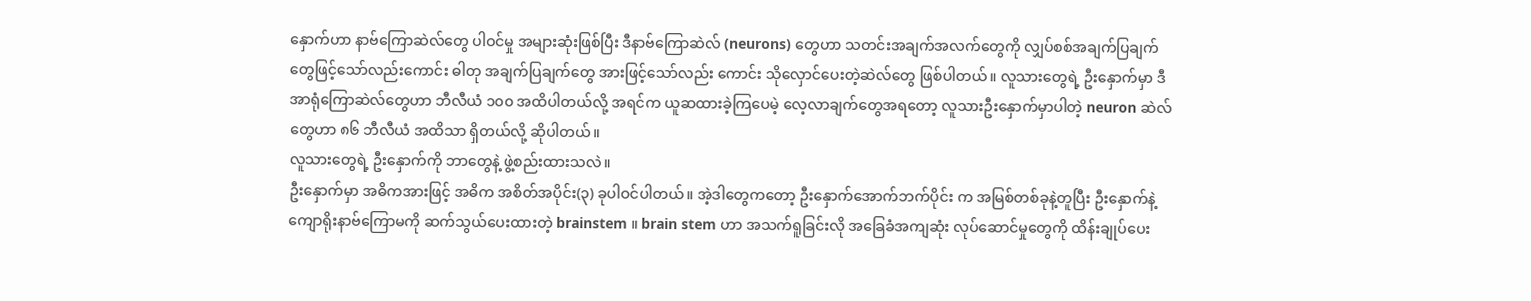နှောက်ဟာ နာဗ်ကြောဆဲလ်တွေ ပါဝင်မှု အများဆုံးဖြစ်ပြီး ဒီနာဗ်ကြောဆဲလ် (neurons) တွေဟာ သတင်းအချက်အလက်တွေကို လျှပ်စစ်အချက်ပြချက်တွေဖြင့်သော်လည်းကောင်း ဓါတု အချက်ပြချက်တွေ အားဖြင့်သော်လည်း ကောင်း သိုလှောင်ပေးတဲ့ဆဲလ်တွေ ဖြစ်ပါတယ်။ လူသားတွေရဲ့ ဦးနှောက်မှာ ဒီအာရုံကြောဆဲလ်တွေဟာ ဘီလီယံ ၁၀၀ အထိပါတယ်လို့ အရင်က ယူဆထားခဲ့ကြပေမဲ့ လေ့လာချက်တွေအရတော့ လူသားဦးနှောက်မှာပါတဲ့ neuron ဆဲလ်တွေဟာ ၈၆ ဘီလီယံ အထိသာ ရှိတယ်လို့ ဆိုပါတယ်။
လူသားတွေရဲ့ ဦးနှောက်ကို ဘာတွေနဲ့ ဖွဲ့စည်းထားသလဲ။
ဦးနှောက်မှာ အဓိကအားဖြင့် အဓိက အစိတ်အပိုင်း(၃) ခုပါဝင်ပါတယ်။ အဲ့ဒါတွေကတော့ ဦးနှောက်အောက်ဘက်ပိုင်း က အမြစ်တစ်ခုနဲ့တူပြီး ဦးနှောက်နဲ့ ကျောရိုးနာဗ်ကြောမကို ဆက်သွယ်ပေးထားတဲ့ brainstem ။ brain stem ဟာ အသက်ရူခြင်းလို အခြေခံအကျဆုံး လုပ်ဆောင်မှုတွေကို ထိန်းချုပ်ပေး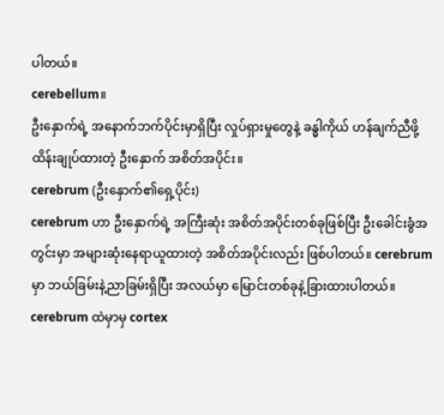ပါတယ်။
cerebellum။
ဦးနှောက်ရဲ့ အနောက်ဘက်ပိုင်းမှာရှိပြီး လှုပ်ရှားမှုတွေနဲ့ ခန္ဓါကိုယ် ဟန်ချက်ညီဖို့ ထိန်းချုပ်ထားတဲ့ ဦးနှောက် အစိတ်အပိုင်း။
cerebrum (ဦးနှောက်၏ရှေ့ပိုင်း)
cerebrum ဟာ ဦးနှောက်ရဲ့ အကြီးဆုံး အစိတ်အပိုင်းတစ်ခုဖြစ်ပြီး ဦးခေါင်းခွံအတွင်းမှာ အများဆုံးနေရာယူထားတဲ့ အစိတ်အပိုင်းလည်း ဖြစ်ပါတယ်။ cerebrum မှာ ဘယ်ခြမ်းနဲ့ညာခြမ်းရှိပြီး အလယ်မှာ မြောင်းတစ်ခုနဲ့ခြားထားပါတယ်။ cerebrum ထဲမှာမှ cortex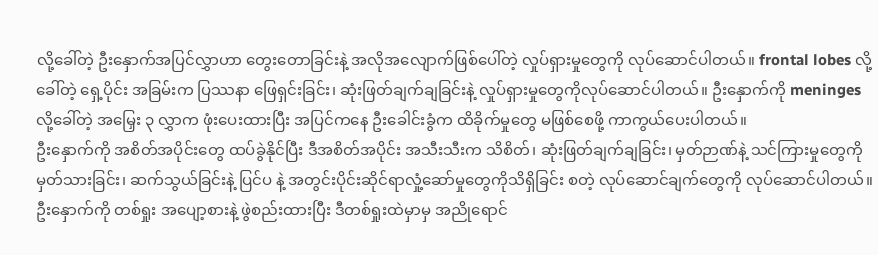လို့ခေါ်တဲ့ ဦးနှောက်အပြင်လွှာဟာ တွေးတောခြင်းနဲ့ အလိုအလျောက်ဖြစ်ပေါ်တဲ့ လှုပ်ရှားမှုတွေကို လုပ်ဆောင်ပါတယ်။ frontal lobes လို့ခေါ်တဲ့ ရှေ့ပိုင်း အခြမ်းက ပြဿနာ ဖြေရှင်းခြင်း၊ ဆုံးဖြတ်ချက်ချခြင်းနဲ့ လှုပ်ရှားမှုတွေကိုလုပ်ဆောင်ပါတယ်။ ဦးနှောက်ကို meninges လို့ခေါ်တဲ့ အမြှေး ၃ လွှာက ဖုံးပေးထားပြီး အပြင်ကနေ ဦးခေါင်းခွံက ထိခိုက်မှုတွေ မဖြစ်စေဖို့ ကာကွယ်ပေးပါတယ်။
ဦးနှောက်ကို အစိတ်အပိုင်းတွေ ထပ်ခွဲနိုင်ပြီး ဒီအစိတ်အပိုင်း အသီးသီးက သိစိတ်၊ ဆုံးဖြတ်ချက်ချခြင်း၊ မှတ်ဉာဏ်နဲ့ သင်ကြားမှုတွေကို မှတ်သားခြင်း၊ ဆက်သွယ်ခြင်းနဲ့ ပြင်ပ နဲ့ အတွင်းပိုင်းဆိုင်ရာလှုံ့ဆော်မှုတွေကိုသိရှိခြင်း စတဲ့ လုပ်ဆောင်ချက်တွေကို လုပ်ဆောင်ပါတယ်။ ဦးနှောက်ကို တစ်ရှုး အပျော့စားနဲ့ ဖွဲစည်းထားပြီး ဒီတစ်ရှုးထဲမှာမှ အညိုရောင်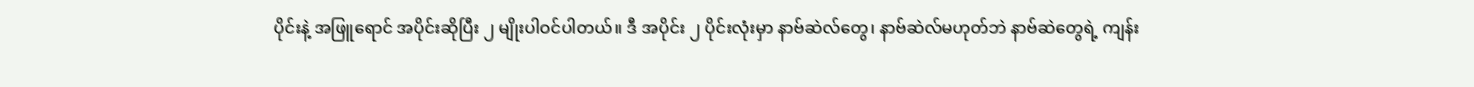ပိုင်းနဲ့ အဖြူရောင် အပိုင်းဆိုပြီး ၂ မျိုးပါဝင်ပါတယ်။ ဒီ အပိုင်း ၂ ပိုင်းလုံးမှာ နာဗ်ဆဲလ်တွေ၊ နာဗ်ဆဲလ်မဟုတ်ဘဲ နာဗ်ဆဲတွေရဲ့ ကျန်း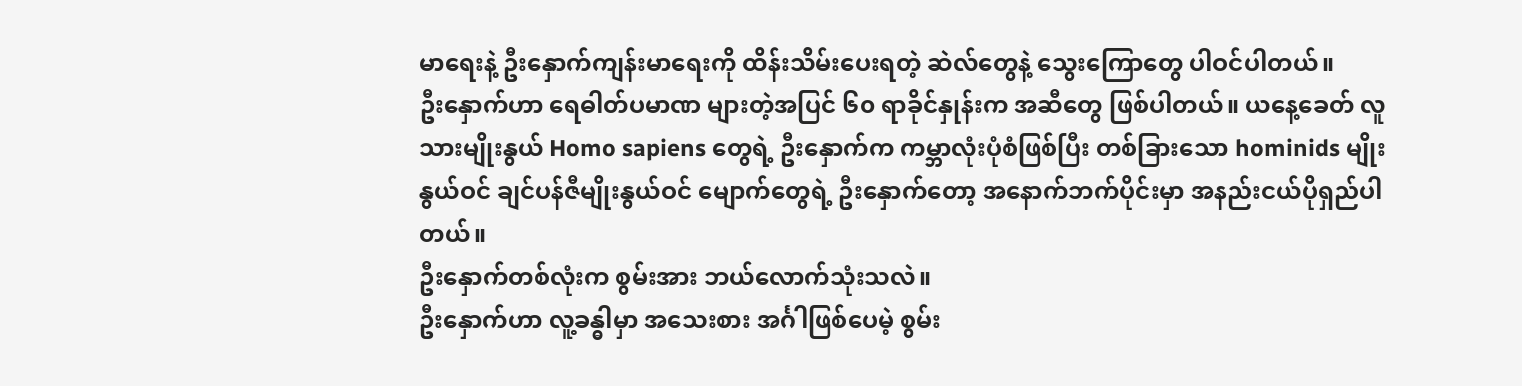မာရေးနဲ့ ဦးနှောက်ကျန်းမာရေးကို ထိန်းသိမ်းပေးရတဲ့ ဆဲလ်တွေနဲ့ သွေးကြောတွေ ပါဝင်ပါတယ်။
ဦးနှောက်ဟာ ရေဓါတ်ပမာဏ များတဲ့အပြင် ၆၀ ရာခိုင်နှုန်းက အဆီတွေ ဖြစ်ပါတယ်။ ယနေ့ခေတ် လူသားမျိုးနွယ် Homo sapiens တွေရဲ့ ဦးနှောက်က ကမ္ဘာလုံးပုံစံဖြစ်ပြီး တစ်ခြားသော hominids မျိုးနွယ်ဝင် ချင်ပန်ဇီမျိုးနွယ်ဝင် မျောက်တွေရဲ့ ဦးနှောက်တော့ အနောက်ဘက်ပိုင်းမှာ အနည်းငယ်ပိုရှည်ပါတယ်။
ဦးနှောက်တစ်လုံးက စွမ်းအား ဘယ်လောက်သုံးသလဲ။
ဦးနှောက်ဟာ လူ့ခန္ဓါမှာ အသေးစား အင်္ဂါဖြစ်ပေမဲ့ စွမ်း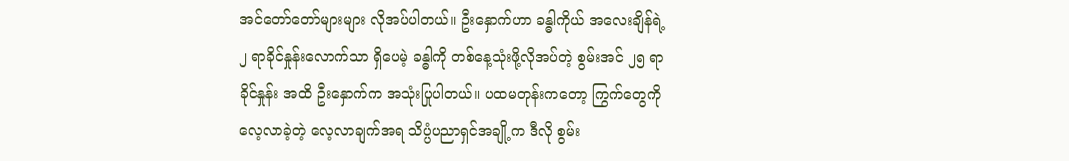အင်တော်တော်များများ လိုအပ်ပါတယ်။ ဦးနှောက်ဟာ ခန္ဓါကိုယ် အလေးချိန်ရဲ့ ၂ ရာခိုင်နှုန်းလောက်သာ ရှိပေမဲ့ ခန္ဓါကို တစ်နေ့သုံးဖို့လိုအပ်တဲ့ စွမ်းအင် ၂၅ ရာခိုင်နှုန်း အထိ ဦးနှောက်က အသုံးပြုပါတယ်။ ပထမတုန်းကတော့ ကြွက်တွေကိုလေ့လာခဲ့တဲ့ လေ့လာချက်အရ သိပ္ပံပညာရှင်အချို့က ဒီလို စွမ်း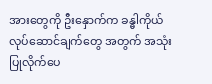အားတွေကို ဦးနှောက်က ခန္ဓါကိုယ် လုပ်ဆောင်ချက်တွေ အတွက် အသုံးပြုလိုက်ပေ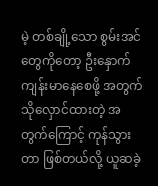မဲ့ တစ်ချို့သော စွမ်းအင်တွေကိုတော့ ဦးနှောက်ကျန်းမာနေစေဖို့ အတွက် သိုလှောင်ထားတဲ့ အတွက်ကြောင့် ကုန်သွားတာ ဖြစ်တယ်လို့ ယူဆခဲ့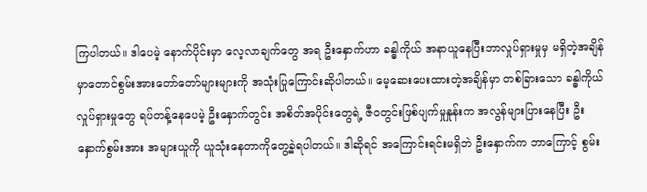ကြပါတယ်။ ဒါပေမဲ့ နောက်ပိုင်းမှာ လေ့လာချက်တွေ အရ ဦးနှောက်ဟာ ခန္ဓါကိုယ် အနာယူနေပြီးဘာလှုပ်ရှားမှုမှ မရှိတဲ့အချိန်မှာတောင်စွမ်းအားတော်တော်များများကို အသုံးပြုကြောင်းဆိုပါတယ်။ မေ့ဆေးပေးထားတဲ့အချိန်မှာ တစ်ခြားသော ခန္ဓါကိုယ် လှုပ်ရှားမှုတွေ ရပ်တန့်နေပေမဲ့ ဦးနှောက်တွင်း အစိတ်အပိုင်းတွေရဲ့ ဇီဝတွင်းဖြစ်ပျက်မှုနှုန်းက အလွန်များပြားနေပြီး ဦးနှောက်စွမ်းအား အများယူကို ယူသုံးနေတာကိုတွေ့ခဲ့ရပါတယ်။ ဒါဆိုရင် အကြောင်းရင်းမရှိဘဲ ဦးနှောက်က ဘာကြောင့် စွမ်း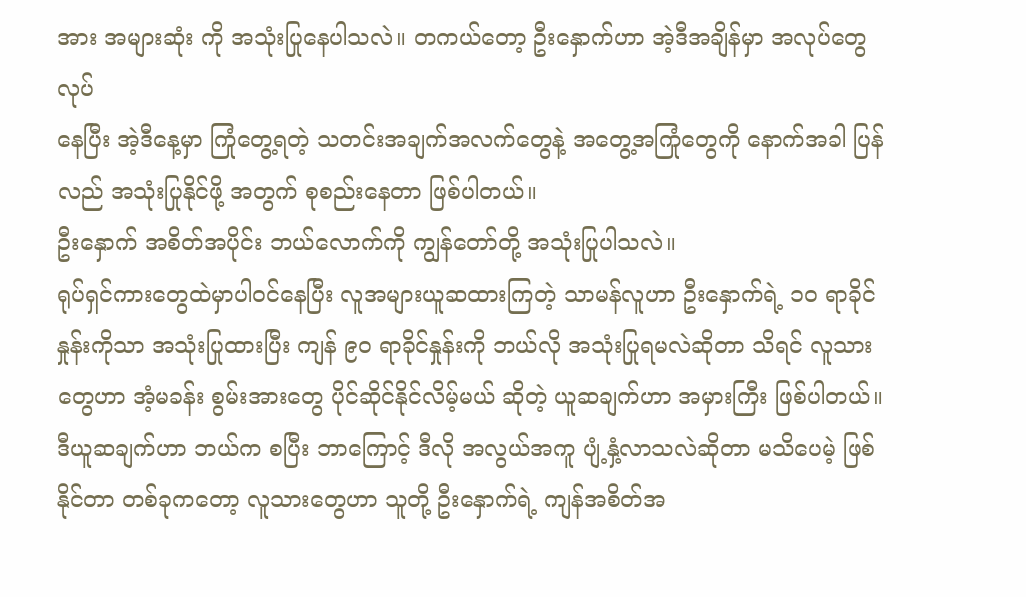အား အများဆုံး ကို အသုံးပြုနေပါသလဲ။ တကယ်တော့ ဦးနှောက်ဟာ အဲ့ဒီအချိန်မှာ အလုပ်တွေလုပ်
နေပြီး အဲ့ဒီနေ့မှာ ကြုံတွေ့ရတဲ့ သတင်းအချက်အလက်တွေနဲ့ အတွေ့အကြုံတွေကို နောက်အခါ ပြန်လည် အသုံးပြုနိုင်ဖို့ အတွက် စုစည်းနေတာ ဖြစ်ပါတယ်။
ဦးနှောက် အစိတ်အပိုင်း ဘယ်လောက်ကို ကျွန်တော်တို့ အသုံးပြုပါသလဲ။
ရုပ်ရှင်ကားတွေထဲမှာပါဝင်နေပြီး လူအများယူဆထားကြတဲ့ သာမန်လူဟာ ဦးနှောက်ရဲ့ ၁၀ ရာခိုင်နှုန်းကိုသာ အသုံးပြုထားပြီး ကျန် ၉၀ ရာခိုင်နှုန်းကို ဘယ်လို အသုံးပြုရမလဲဆိုတာ သိရင် လူသားတွေဟာ အံ့မခန်း စွမ်းအားတွေ ပိုင်ဆိုင်နိုင်လိမ့်မယ် ဆိုတဲ့ ယူဆချက်ဟာ အမှားကြီး ဖြစ်ပါတယ်။
ဒီယူဆချက်ဟာ ဘယ်က စပြီး ဘာကြောင့် ဒီလို အလွယ်အကူ ပျံ့နှံ့လာသလဲဆိုတာ မသိပေမဲ့ ဖြစ်နိုင်တာ တစ်ခုကတော့ လူသားတွေဟာ သူတို့ ဦးနှောက်ရဲ့ ကျန်အစိတ်အ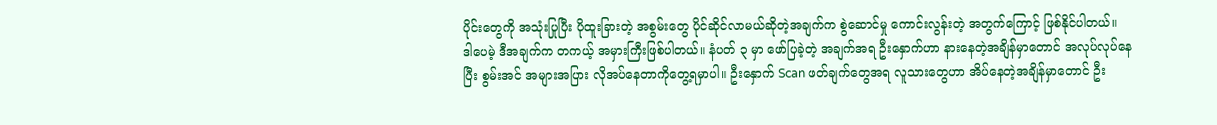ပိုင်းတွေကို အသုံးပြုပြီး ပိုထူးခြားတဲ့ အစွမ်းတွေ ပိုင်ဆိုင်လာမယ်ဆိုတဲ့အချက်က စွဲဆောင်မှု ကောင်းလွန်းတဲ့ အတွက်ကြောင့် ဖြစ်နိုင်ပါတယ်။
ဒါပေမဲ့ ဒီအချက်က တကယ့် အမှားကြီးဖြစ်ပါတယ်။ နံပတ် ၃ မှာ ဖော်ပြခဲ့တဲ့ အချက်အရ ဦးနှောက်ဟာ နားနေတဲ့အချိန်မှာတောင် အလုပ်လုပ်နေပြီး စွမ်းအင် အများအပြား လိုအပ်နေတာကိုတွေ့ရမှာပါ။ ဦးနှောက် Scan ဖတ်ချက်တွေအရ လူသားတွေဟာ အိပ်နေတဲ့အချိန်မှာတောင် ဦး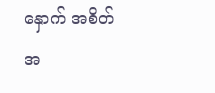နှောက် အစိတ်အ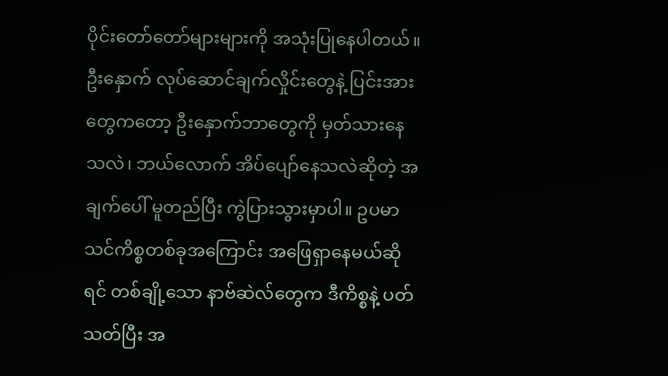ပိုင်းတော်တော်များများကို အသုံးပြုနေပါတယ်။ ဦးနှောက် လုပ်ဆောင်ချက်လှိုင်းတွေနဲ့ ပြင်းအားတွေကတော့ ဦးနှောက်ဘာတွေကို မှတ်သားနေသလဲ၊ ဘယ်လောက် အိပ်ပျော်နေသလဲဆိုတဲ့ အချက်ပေါ် မူတည်ပြီး ကွဲပြားသွားမှာပါ။ ဥပမာ သင်ကိစ္စတစ်ခုအကြောင်း အဖြေရှာနေမယ်ဆိုရင် တစ်ချို့သော နာဗ်ဆဲလ်တွေက ဒီကိစ္စနဲ့ ပတ်သတ်ပြီး အ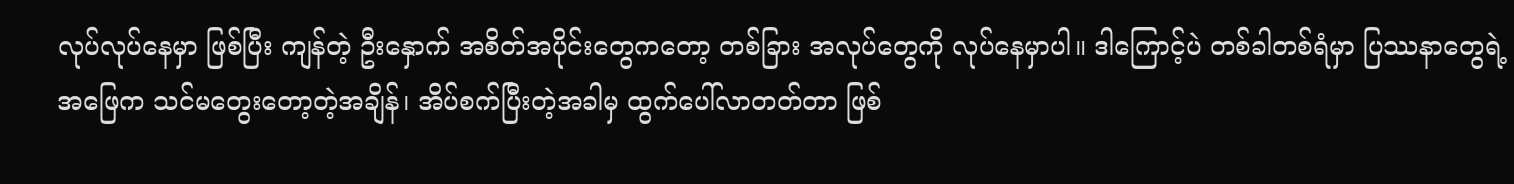လုပ်လုပ်နေမှာ ဖြစ်ပြီး ကျန်တဲ့ ဦးနှောက် အစိတ်အပိုင်းတွေကတော့ တစ်ခြား အလုပ်တွေကို လုပ်နေမှာပါ။ ဒါကြောင့်ပဲ တစ်ခါတစ်ရံမှာ ပြဿနာတွေရဲ့ အဖြေက သင်မတွေးတော့တဲ့အချိန်၊ အိပ်စက်ပြီးတဲ့အခါမှ ထွက်ပေါ်လာတတ်တာ ဖြစ်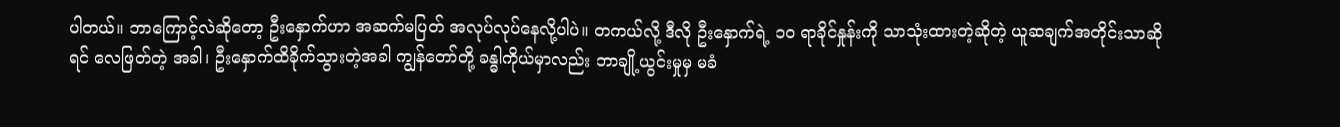ပါတယ်။ ဘာကြောင့်လဲဆိုတော့ ဦးနှောက်ဟာ အဆက်မပြတ် အလုပ်လုပ်နေလို့ပါပဲ။ တကယ်လို့ ဒီလို ဦးနှောက်ရဲ့ ၁၀ ရာခိုင်နှုန်းကို သာသုံးထားတဲ့ဆိုတဲ့ ယူဆချက်အတိုင်းသာဆိုရင် လေဖြတ်တဲ့ အခါ၊ ဦးနှောက်ထိခိုက်သွားတဲ့အခါ ကျွန်တော်တို့ ခန္ဓါကိုယ်မှာလည်း ဘာချို့ယွင်းမှုမှ မခံ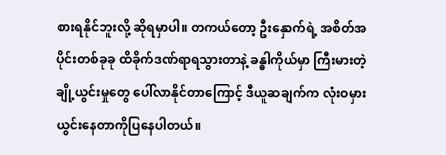စားရနိုင်ဘူးလို့ ဆိုရမှာပါ။ တကယ်တော့ ဦးနှောက်ရဲ့ အစိတ်အပိုင်းတစ်ခုခု ထိခိုက်ဒဏ်ရာရသွားတာနဲ့ ခန္ဓါကိုယ်မှာ ကြီးမားတဲ့ ချို့ယွင်းမှုတွေ ပေါ်လာနိုင်တာကြောင့် ဒီယူဆချက်က လုံးဝမှားယွင်းနေတာကိုပြနေပါတယ်။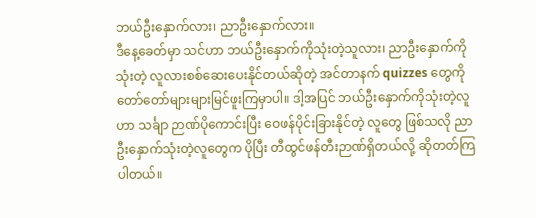ဘယ်ဦးနှောက်လား၊ ညာဦးနှောက်လား။
ဒီနေ့ခေတ်မှာ သင်ဟာ ဘယ်ဦးနှောက်ကိုသုံးတဲ့သူလား၊ ညာဦးနှောက်ကို သုံးတဲ့ လူလားစစ်ဆေးပေးနိုင်တယ်ဆိုတဲ့ အင်တာနက် quizzes တွေကို တော်တော်များများမြင်ဖူးကြမှာပါ။ ဒါ့အပြင် ဘယ်ဦးနှောက်ကိုသုံးတဲ့လူဟာ သင်္ချာ ဉာဏ်ပိုကောင်းပြီး ဝေဖန်ပိုင်းခြားနိုင်တဲ့ လူတွေ ဖြစ်သလို ညာဦးနှောက်သုံးတဲ့လူတွေက ပိုပြီး တီထွင်ဖန်တီးဉာဏ်ရှိတယ်လို့ ဆိုတတ်ကြပါတယ်။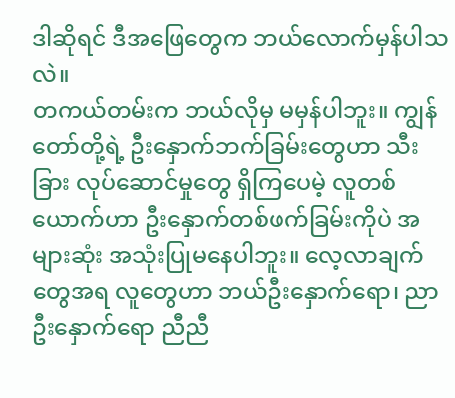ဒါဆိုရင် ဒီအဖြေတွေက ဘယ်လောက်မှန်ပါသလဲ။
တကယ်တမ်းက ဘယ်လိုမှ မမှန်ပါဘူး။ ကျွန်တော်တို့ရဲ့ ဦးနှောက်ဘက်ခြမ်းတွေဟာ သီးခြား လုပ်ဆောင်မှုတွေ ရှိကြပေမဲ့ လူတစ်ယောက်ဟာ ဦးနှောက်တစ်ဖက်ခြမ်းကိုပဲ အများဆုံး အသုံးပြုမနေပါဘူး။ လေ့လာချက်တွေအရ လူတွေဟာ ဘယ်ဦးနှောက်ရော၊ ညာဦးနှောက်ရော ညီညီ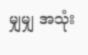မျှမျှ အသုံး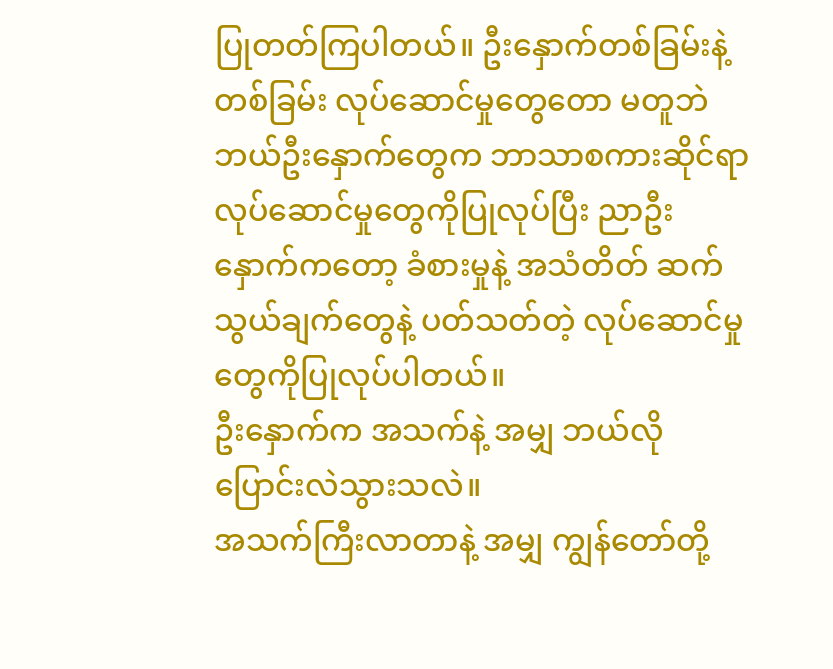ပြုတတ်ကြပါတယ်။ ဦးနှောက်တစ်ခြမ်းနဲ့ တစ်ခြမ်း လုပ်ဆောင်မှုတွေတော မတူဘဲ ဘယ်ဦးနှောက်တွေက ဘာသာစကားဆိုင်ရာ လုပ်ဆောင်မှုတွေကိုပြုလုပ်ပြီး ညာဦးနှောက်ကတော့ ခံစားမှုနဲ့ အသံတိတ် ဆက်သွယ်ချက်တွေနဲ့ ပတ်သတ်တဲ့ လုပ်ဆောင်မှုတွေကိုပြုလုပ်ပါတယ်။
ဦးနှောက်က အသက်နဲ့ အမျှ ဘယ်လို ပြောင်းလဲသွားသလဲ။
အသက်ကြီးလာတာနဲ့ အမျှ ကျွန်တော်တို့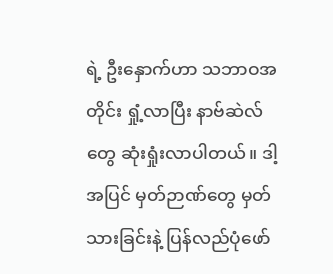ရဲ့ ဦးနှောက်ဟာ သဘာဝအတိုင်း ရှုံ့လာပြီး နာဗ်ဆဲလ်တွေ ဆုံးရှုံးလာပါတယ်။ ဒါ့အပြင် မှတ်ဉာဏ်တွေ မှတ်သားခြင်းနဲ့ ပြန်လည်ပုံဖော်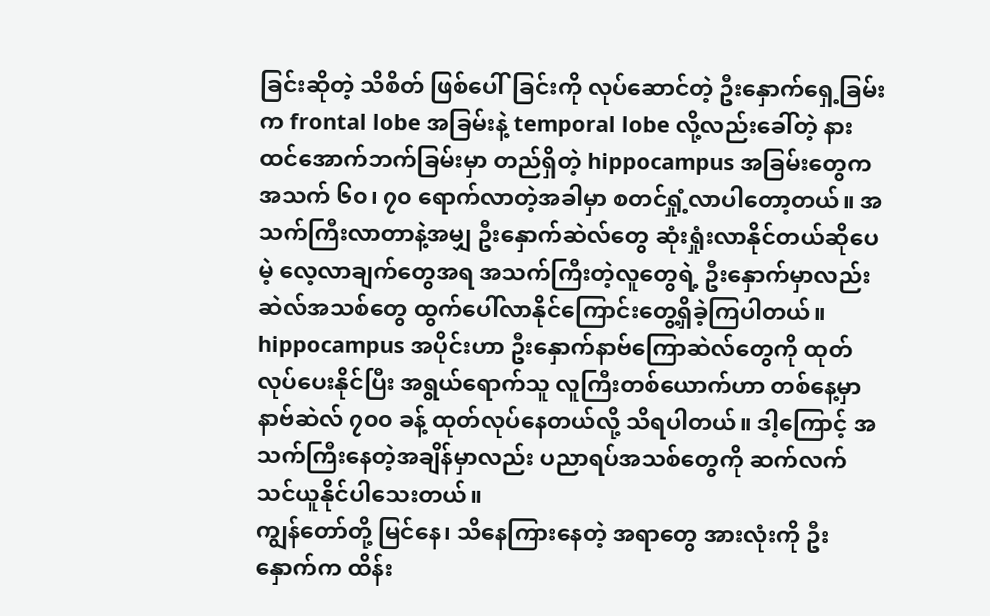ခြင်းဆိုတဲ့ သိစိတ် ဖြစ်ပေါ်ခြင်းကို လုပ်ဆောင်တဲ့ ဦးနှောက်ရှေ့ခြမ်းက frontal lobe အခြမ်းနဲ့ temporal lobe လို့လည်းခေါ်တဲ့ နားထင်အောက်ဘက်ခြမ်းမှာ တည်ရှိတဲ့ hippocampus အခြမ်းတွေက အသက် ၆၀၊ ၇၀ ရောက်လာတဲ့အခါမှာ စတင်ရှုံ့လာပါတော့တယ်။ အသက်ကြီးလာတာနဲ့အမျှ ဦးနှောက်ဆဲလ်တွေ ဆုံးရှုံးလာနိုင်တယ်ဆိုပေမဲ့ လေ့လာချက်တွေအရ အသက်ကြီးတဲ့လူတွေရဲ့ ဦးနှောက်မှာလည်း ဆဲလ်အသစ်တွေ ထွက်ပေါ်လာနိုင်ကြောင်းတွေ့ရှိခဲ့ကြပါတယ်။ hippocampus အပိုင်းဟာ ဦးနှောက်နာဗ်ကြောဆဲလ်တွေကို ထုတ်လုပ်ပေးနိုင်ပြီး အရွယ်ရောက်သူ လူကြီးတစ်ယောက်ဟာ တစ်နေ့မှာ နာဗ်ဆဲလ် ၇၀၀ ခန့် ထုတ်လုပ်နေတယ်လို့ သိရပါတယ်။ ဒါ့ကြောင့် အသက်ကြီးနေတဲ့အချိန်မှာလည်း ပညာရပ်အသစ်တွေကို ဆက်လက်သင်ယူနိုင်ပါသေးတယ်။
ကျွန်တော်တို့ မြင်နေ၊ သိနေကြားနေတဲ့ အရာတွေ အားလုံးကို ဦးနှောက်က ထိန်း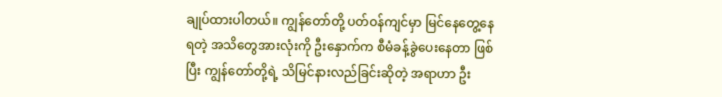ချုပ်ထားပါတယ်။ ကျွန်တော်တို့ ပတ်ဝန်ကျင်မှာ မြင်နေတွေ့နေရတဲ့ အသိတွေအားလုံးကို ဦးနှောက်က စီမံခန့်ခွဲပေးနေတာ ဖြစ်ပြီး ကျွန်တော်တို့ရဲ့ သိမြင်နားလည်ခြင်းဆိုတဲ့ အရာဟာ ဦး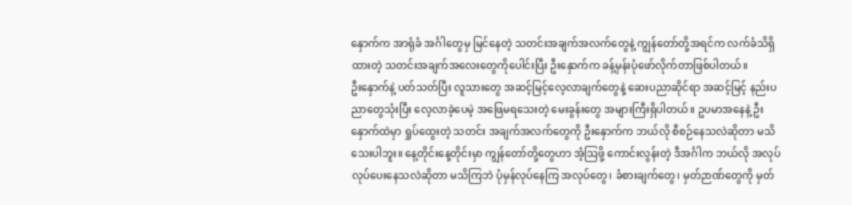နှောက်က အာရုံခံ အင်္ဂါတွေမှ မြင်နေတဲ့ သတင်းအချက်အလက်တွေနဲ့ ကျွန်တော်တို့အရင်က လက်ခံသိရှိထားတဲ့ သတင်းအချက်အလေးတွေကိုပေါင်းပြီး ဦးနှောက်က ခန့်မှန်းပုံဖော်လိုက်တာဖြစ်ပါတယ်။
ဦးနှောက်နဲ့ ပတ်သတ်ပြီး လူသားတွေ အဆင့်မြင့်လေ့လာချက်တွေနဲ့ ဆေးပညာဆိုင်ရာ အဆင့်မြင့် နည်းပညာတွေသုံးပြီး လေ့လာခဲ့ပေမဲ့ အဖြေမရသေးတဲ့ မေးခွန်းတွေ အများကြီးရှိပါတယ်။ ဥပမာအနေနဲ့ ဦးနှောက်ထဲမှာ ရှုပ်ထွေးတဲ့ သတင်း အချက်အလက်တွေကို ဦးနှောက်က ဘယ်လို စီစဉ်နေသလဲဆိုတာ မသိသေးပါဘူး။ နေ့တိုင်းနေ့တိုင်းမှာ ကျွန်တော်တို့တွေဟာ အံ့ဩဖို့ ကောင်းလွန်းတဲ့ ဒီအင်္ဂါက ဘယ်လို အလုပ်လုပ်ပေးနေသလဲဆိုတာ မသိကြဘဲ ပုံမှန်လုပ်နေကြ အလုပ်တွေ၊ ခံစားချက်တွေ၊ မှတ်ဉာဏ်တွေကို မှတ်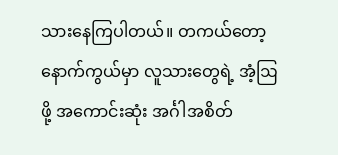သားနေကြပါတယ်။ တကယ်တော့ နောက်ကွယ်မှာ လူသားတွေရဲ့ အံ့ဩဖို့ အကောင်းဆုံး အင်္ဂါအစိတ်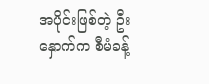အပိုင်းဖြစ်တဲ့ ဦးနှောက်က စီမံခန့်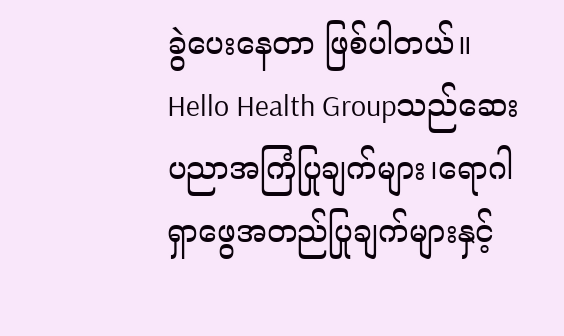ခွဲပေးနေတာ ဖြစ်ပါတယ်။
Hello Health Groupသည်ဆေးပညာအကြံပြုချက်များ၊ရောဂါရှာဖွေအတည်ပြုချက်များနှင့်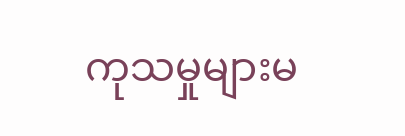ကုသမှုများမ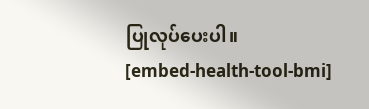ပြုလုပ်ပေးပါ။
[embed-health-tool-bmi]